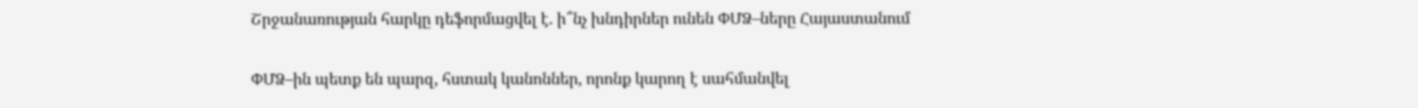Շրջանառության հարկը դեֆորմացվել է. ի՞նչ խնդիրներ ունեն ՓՄՁ–ները Հայաստանում

ՓՄՁ–ին պետք են պարզ, հստակ կանոններ, որոնք կարող է սահմանվել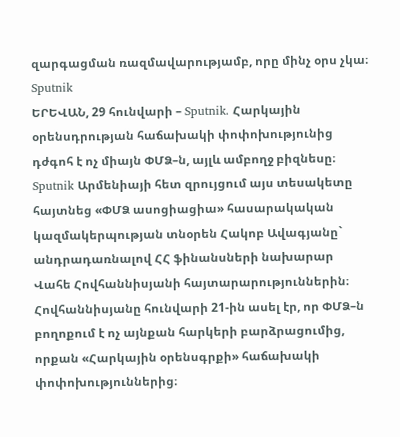զարգացման ռազմավարությամբ, որը մինչ օրս չկա։
Sputnik
ԵՐԵՎԱՆ, 29 հունվարի – Sputnik. Հարկային օրենսդրության հաճախակի փոփոխությունից դժգոհ է ոչ միայն ՓՄՁ–ն, այլև ամբողջ բիզնեսը։ Sputnik Արմենիայի հետ զրույցում այս տեսակետը հայտնեց «ՓՄՁ ասոցիացիա» հասարակական կազմակերպության տնօրեն Հակոբ Ավագյանը` անդրադառնալով ՀՀ ֆինանսների նախարար Վահե Հովհաննիսյանի հայտարարություններին։
Հովհաննիսյանը հունվարի 21-ին ասել էր, որ ՓՄՁ–ն բողոքում է ոչ այնքան հարկերի բարձրացումից, որքան «Հարկային օրենսգրքի» հաճախակի փոփոխություններից։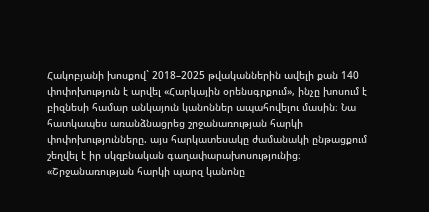Հակոբյանի խոսքով` 2018–2025 թվականներին ավելի քան 140 փոփոխություն է արվել «Հարկային օրենսգրքում», ինչը խոսում է բիզնեսի համար անկայուն կանոններ ապահովելու մասին։ Նա հատկապես առանձնացրեց շրջանառության հարկի փոփոխությունները. այս հարկատեսակը ժամանակի ընթացքում շեղվել է իր սկզբնական գաղափարախոսությունից։
«Շրջանառության հարկի պարզ կանոնը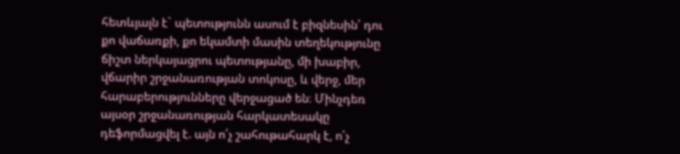հետևյալն է` պետությունն ասում է բիզնեսին՝ դու քո վաճառքի, քո եկամտի մասին տեղեկությունը ճիշտ ներկայացրու պետությանը, մի խաբիր, վճարիր շրջանառության տոկոսը, և վերջ, մեր հարաբերությունները վերջացած են։ Մինչդեռ այսօր շրջանառության հարկատեսակը դեֆորմացվել է. այն ո՛չ շահութահարկ է, ո՛չ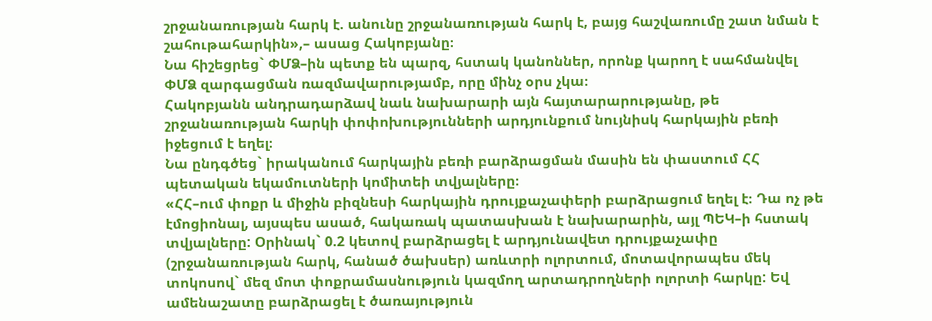շրջանառության հարկ է. անունը շրջանառության հարկ է, բայց հաշվառումը շատ նման է շահութահարկին»,– ասաց Հակոբյանը։
Նա հիշեցրեց` ՓՄՁ–ին պետք են պարզ, հստակ կանոններ, որոնք կարող է սահմանվել ՓՄՁ զարգացման ռազմավարությամբ, որը մինչ օրս չկա։
Հակոբյանն անդրադարձավ նաև նախարարի այն հայտարարությանը, թե շրջանառության հարկի փոփոխությունների արդյունքում նույնիսկ հարկային բեռի իջեցում է եղել։
Նա ընդգծեց` իրականում հարկային բեռի բարձրացման մասին են փաստում ՀՀ պետական եկամուտների կոմիտեի տվյալները։
«ՀՀ–ում փոքր և միջին բիզնեսի հարկային դրույքաչափերի բարձրացում եղել է։ Դա ոչ թե էմոցիոնալ, այսպես ասած, հակառակ պատասխան է նախարարին, այլ ՊԵԿ–ի հստակ տվյալները: Օրինակ` 0.2 կետով բարձրացել է արդյունավետ դրույքաչափը (շրջանառության հարկ, հանած ծախսեր) առևտրի ոլորտում, մոտավորապես մեկ տոկոսով` մեզ մոտ փոքրամասնություն կազմող արտադրողների ոլորտի հարկը: Եվ ամենաշատը բարձրացել է ծառայություն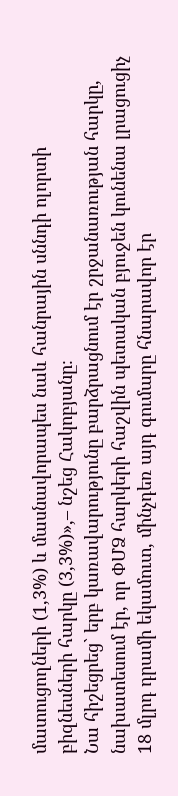մատուցողների (1,3%) և մասնավորապես նաև հանրային սննդի ոլորտի բիզնեսների հարկը (3,3%)»,– նշեց Հակոբյանը։
Նա հիշեցրեց` երբ կառավարությունը բարձրացնում էր շրջանառության հարկը, նախատեսում էր, որ ՓՄՁ հարկերի հաշվին պետական բյուջեն կունենա լրացուցիչ 18 մլրդ դրամի եկամուտ, մինչդեռ այդ գումարը հնարավոր էր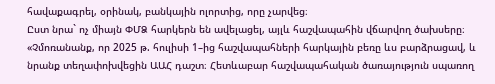հավաքագրել, օրինակ, բանկային ոլորտից, որը չարվեց։
Ըստ նրա` ոչ միայն ՓՄՁ հարկերն են ավելացել, այլև հաշվապահին վճարվող ծախսերը։
«Չմոռանանք, որ 2025 թ. հուլիսի 1–ից հաշվապահների հարկային բեռը ևս բարձրացավ, և նրանք տեղափոխվեցին ԱԱՀ դաշտ։ Հետևաբար հաշվապահական ծառայություն սպառող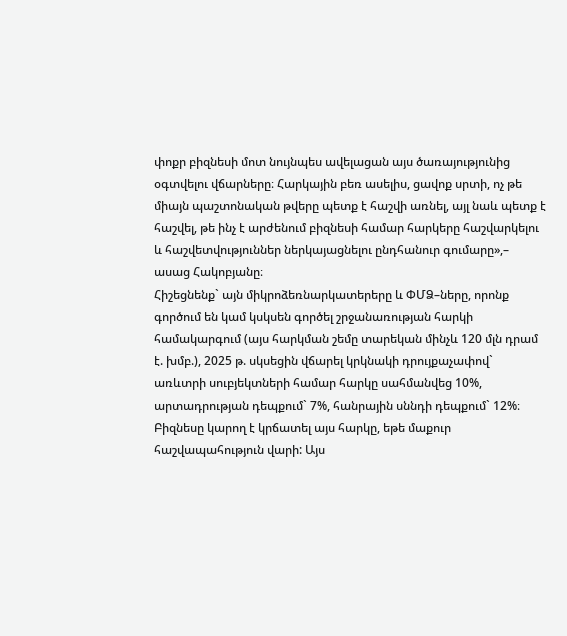փոքր բիզնեսի մոտ նույնպես ավելացան այս ծառայությունից օգտվելու վճարները։ Հարկային բեռ ասելիս, ցավոք սրտի, ոչ թե միայն պաշտոնական թվերը պետք է հաշվի առնել, այլ նաև պետք է հաշվել, թե ինչ է արժենում բիզնեսի համար հարկերը հաշվարկելու և հաշվետվություններ ներկայացնելու ընդհանուր գումարը»,– ասաց Հակոբյանը։
Հիշեցնենք` այն միկրոձեռնարկատերերը և ՓՄՁ–ները, որոնք գործում են կամ կսկսեն գործել շրջանառության հարկի համակարգում (այս հարկման շեմը տարեկան մինչև 120 մլն դրամ է. խմբ.), 2025 թ. սկսեցին վճարել կրկնակի դրույքաչափով` առևտրի սուբյեկտների համար հարկը սահմանվեց 10%, արտադրության դեպքում` 7%, հանրային սննդի դեպքում` 12%։ Բիզնեսը կարող է կրճատել այս հարկը, եթե մաքուր հաշվապահություն վարի: Այս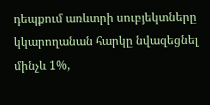դեպքում առևտրի սուբյեկտները կկարողանան հարկը նվազեցնել մինչև 1%,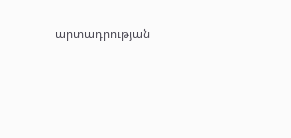արտադրության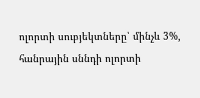ոլորտի սուբյեկտները՝ մինչև 3%, հանրային սննդի ոլորտի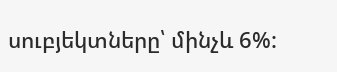սուբյեկտները՝ մինչև 6%: